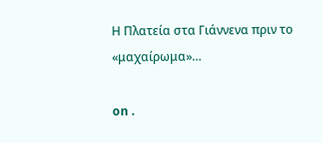Η Πλατεία στα Γιάννενα πριν το «μαχαίρωμα»…

on .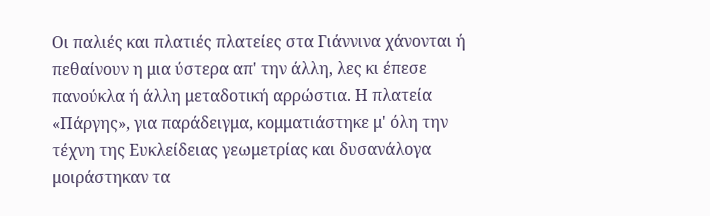Οι παλιές και πλατιές πλατείες στα Γιάννινα χάνονται ή πεθαίνουν η μια ύστερα απ' την άλλη, λες κι έπεσε πανούκλα ή άλλη μεταδοτική αρρώστια. Η πλατεία «Πάργης», για παράδειγμα, κομματιάστηκε μ' όλη την τέχνη της Ευκλείδειας γεωμετρίας και δυσανάλογα μοιράστηκαν τα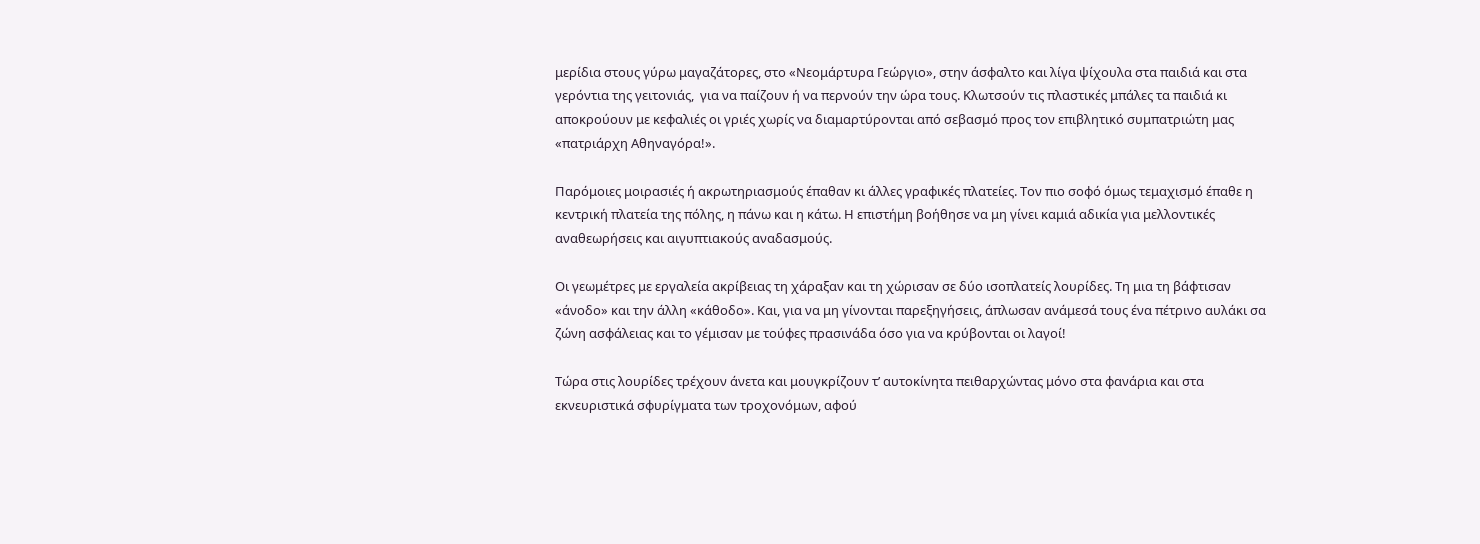μερίδια στους γύρω μαγαζάτορες, στο «Νεομάρτυρα Γεώργιο», στην άσφαλτο και λίγα ψίχουλα στα παιδιά και στα γερόντια της γειτονιάς,  για να παίζουν ή να περνούν την ώρα τους. Κλωτσούν τις πλαστικές μπάλες τα παιδιά κι αποκρούουν με κεφαλιές οι γριές χωρίς να διαμαρτύρονται από σεβασμό προς τον επιβλητικό συμπατριώτη μας «πατριάρχη Αθηναγόρα!».

Παρόμοιες μοιρασιές ή ακρωτηριασμούς έπαθαν κι άλλες γραφικές πλατείες. Τον πιο σοφό όμως τεμαχισμό έπαθε η κεντρική πλατεία της πόλης, η πάνω και η κάτω. Η επιστήμη βοήθησε να μη γίνει καμιά αδικία για μελλοντικές αναθεωρήσεις και αιγυπτιακούς αναδασμούς.

Οι γεωμέτρες με εργαλεία ακρίβειας τη χάραξαν και τη χώρισαν σε δύο ισοπλατείς λουρίδες. Τη μια τη βάφτισαν «άνοδο» και την άλλη «κάθοδο». Και, για να μη γίνονται παρεξηγήσεις, άπλωσαν ανάμεσά τους ένα πέτρινο αυλάκι σα ζώνη ασφάλειας και το γέμισαν με τούφες πρασινάδα όσο για να κρύβονται οι λαγοί!

Τώρα στις λουρίδες τρέχουν άνετα και μουγκρίζουν τ’ αυτοκίνητα πειθαρχώντας μόνο στα φανάρια και στα εκνευριστικά σφυρίγματα των τροχονόμων, αφού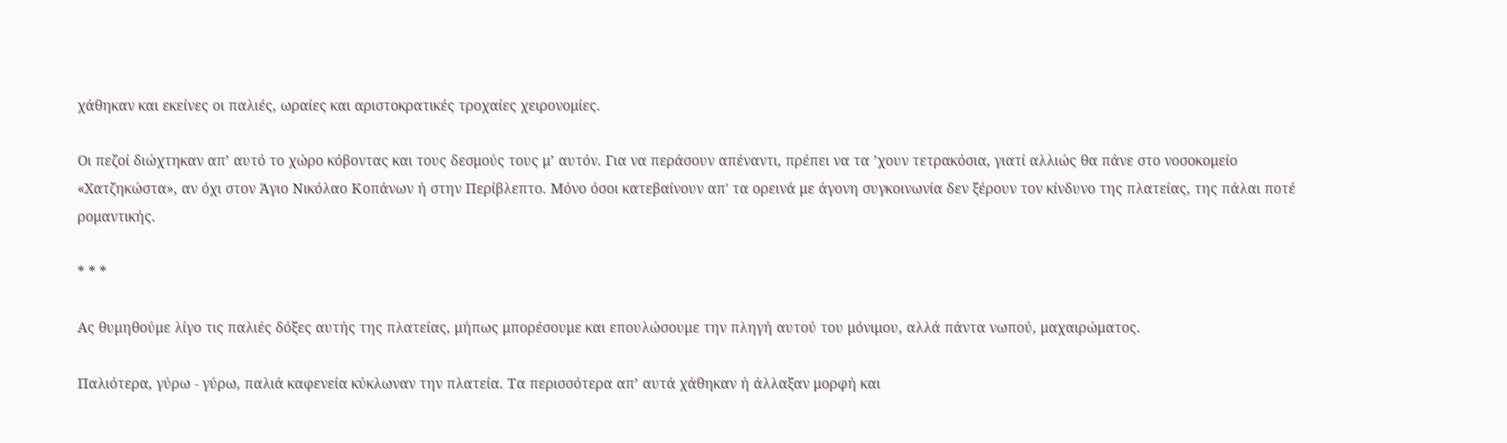χάθηκαν και εκείνες οι παλιές, ωραίες και αριστοκρατικές τροχαίες χειρονομίες.

Οι πεζοί διώχτηκαν απ’ αυτό το χώρο κόβοντας και τους δεσμούς τους μ’ αυτόν. Για να περάσουν απέναντι, πρέπει να τα ’χουν τετρακόσια, γιατί αλλιώς θα πάνε στο νοσοκομείο «Χατζηκώστα», αν όχι στον Άγιο Νικόλαο Κοπάνων ή στην Περίβλεπτο. Μόνο όσοι κατεβαίνουν απ' τα ορεινά με άγονη συγκοινωνία δεν ξέρουν τον κίνδυνο της πλατείας, της πάλαι ποτέ ρομαντικής.

* * *

Ας θυμηθούμε λίγο τις παλιές δόξες αυτής της πλατείας, μήπως μπορέσουμε και επουλώσουμε την πληγή αυτού του μόνιμου, αλλά πάντα νωπού, μαχαιρώματος.

Παλιότερα, γύρω - γύρω, παλιά καφενεία κύκλωναν την πλατεία. Τα περισσότερα απ’ αυτά χάθηκαν ή άλλαξαν μορφή και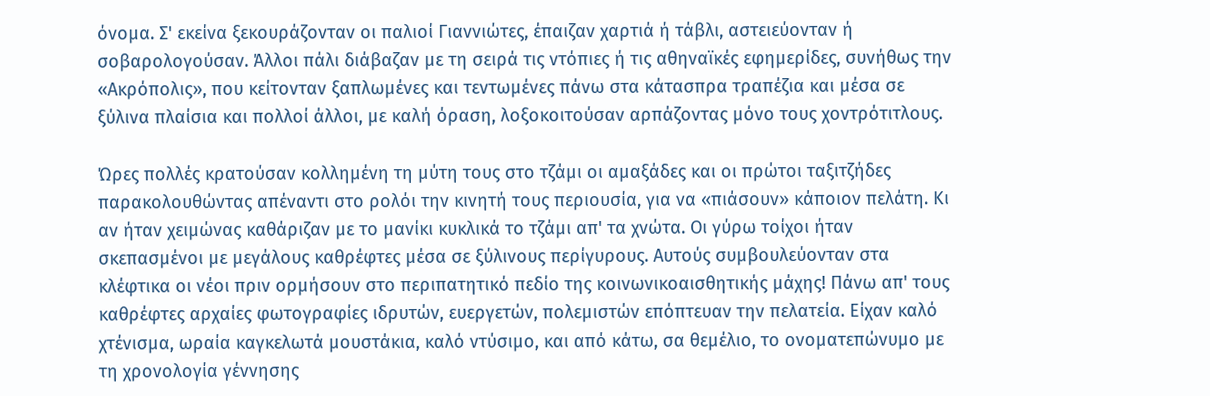όνομα. Σ' εκείνα ξεκουράζονταν οι παλιοί Γιαννιώτες, έπαιζαν χαρτιά ή τάβλι, αστειεύονταν ή σοβαρολογούσαν. Άλλοι πάλι διάβαζαν με τη σειρά τις ντόπιες ή τις αθηναϊκές εφημερίδες, συνήθως την «Ακρόπολις», που κείτονταν ξαπλωμένες και τεντωμένες πάνω στα κάτασπρα τραπέζια και μέσα σε ξύλινα πλαίσια και πολλοί άλλοι, με καλή όραση, λοξοκοιτούσαν αρπάζοντας μόνο τους χοντρότιτλους.

Ώρες πολλές κρατούσαν κολλημένη τη μύτη τους στο τζάμι οι αμαξάδες και οι πρώτοι ταξιτζήδες παρακολουθώντας απέναντι στο ρολόι την κινητή τους περιουσία, για να «πιάσουν» κάποιον πελάτη. Κι αν ήταν χειμώνας καθάριζαν με το μανίκι κυκλικά το τζάμι απ' τα χνώτα. Οι γύρω τοίχοι ήταν σκεπασμένοι με μεγάλους καθρέφτες μέσα σε ξύλινους περίγυρους. Αυτούς συμβουλεύονταν στα κλέφτικα οι νέοι πριν ορμήσουν στο περιπατητικό πεδίο της κοινωνικοαισθητικής μάχης! Πάνω απ' τους καθρέφτες αρχαίες φωτογραφίες ιδρυτών, ευεργετών, πολεμιστών επόπτευαν την πελατεία. Είχαν καλό χτένισμα, ωραία καγκελωτά μουστάκια, καλό ντύσιμο, και από κάτω, σα θεμέλιο, το ονοματεπώνυμο με τη χρονολογία γέννησης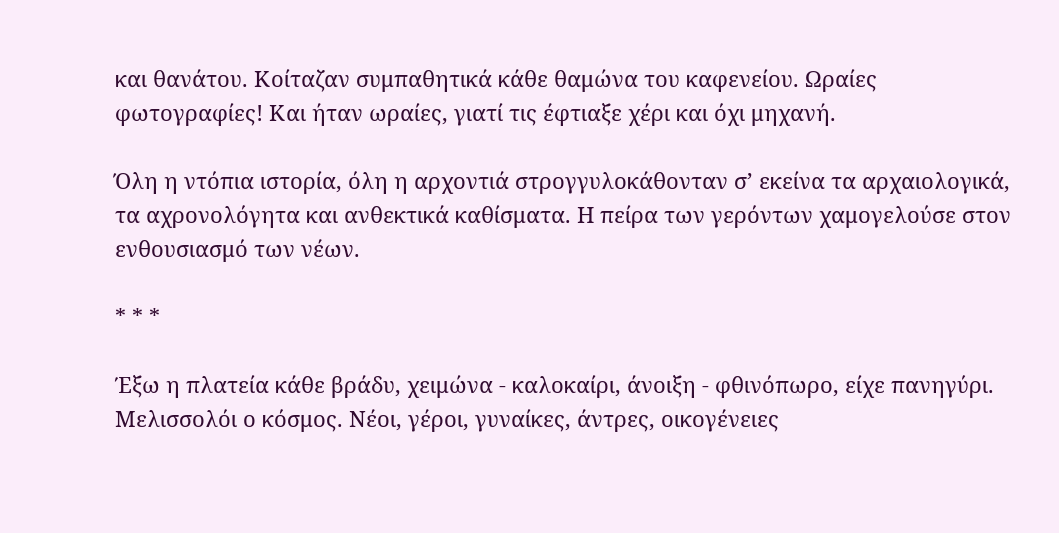και θανάτου. Κοίταζαν συμπαθητικά κάθε θαμώνα του καφενείου. Ωραίες φωτογραφίες! Και ήταν ωραίες, γιατί τις έφτιαξε χέρι και όχι μηχανή.

Όλη η ντόπια ιστορία, όλη η αρχοντιά στρογγυλοκάθονταν σ’ εκείνα τα αρχαιολογικά, τα αχρονολόγητα και ανθεκτικά καθίσματα. Η πείρα των γερόντων χαμογελούσε στον ενθουσιασμό των νέων.

* * *

Έξω η πλατεία κάθε βράδυ, χειμώνα - καλοκαίρι, άνοιξη - φθινόπωρο, είχε πανηγύρι. Μελισσολόι ο κόσμος. Νέοι, γέροι, γυναίκες, άντρες, οικογένειες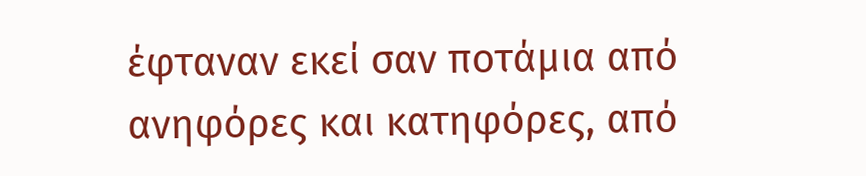έφταναν εκεί σαν ποτάμια από ανηφόρες και κατηφόρες, από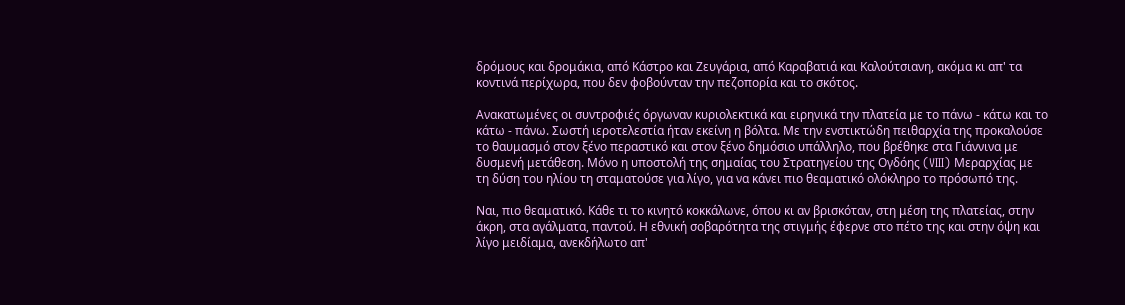δρόμους και δρομάκια, από Κάστρο και Ζευγάρια, από Καραβατιά και Καλούτσιανη, ακόμα κι απ' τα κοντινά περίχωρα, που δεν φοβούνταν την πεζοπορία και το σκότος.

Ανακατωμένες οι συντροφιές όργωναν κυριολεκτικά και ειρηνικά την πλατεία με το πάνω - κάτω και το κάτω - πάνω. Σωστή ιεροτελεστία ήταν εκείνη η βόλτα. Με την ενστικτώδη πειθαρχία της προκαλούσε το θαυμασμό στον ξένο περαστικό και στον ξένο δημόσιο υπάλληλο, που βρέθηκε στα Γιάννινα με δυσμενή μετάθεση. Μόνο η υποστολή της σημαίας του Στρατηγείου της Ογδόης (VIII) Μεραρχίας με τη δύση του ηλίου τη σταματούσε για λίγο, για να κάνει πιο θεαματικό ολόκληρο το πρόσωπό της.

Ναι, πιο θεαματικό. Κάθε τι το κινητό κοκκάλωνε, όπου κι αν βρισκόταν, στη μέση της πλατείας, στην άκρη, στα αγάλματα, παντού. Η εθνική σοβαρότητα της στιγμής έφερνε στο πέτο της και στην όψη και λίγο μειδίαμα, ανεκδήλωτο απ'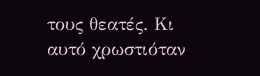τους θεατές. Κι αυτό χρωστιόταν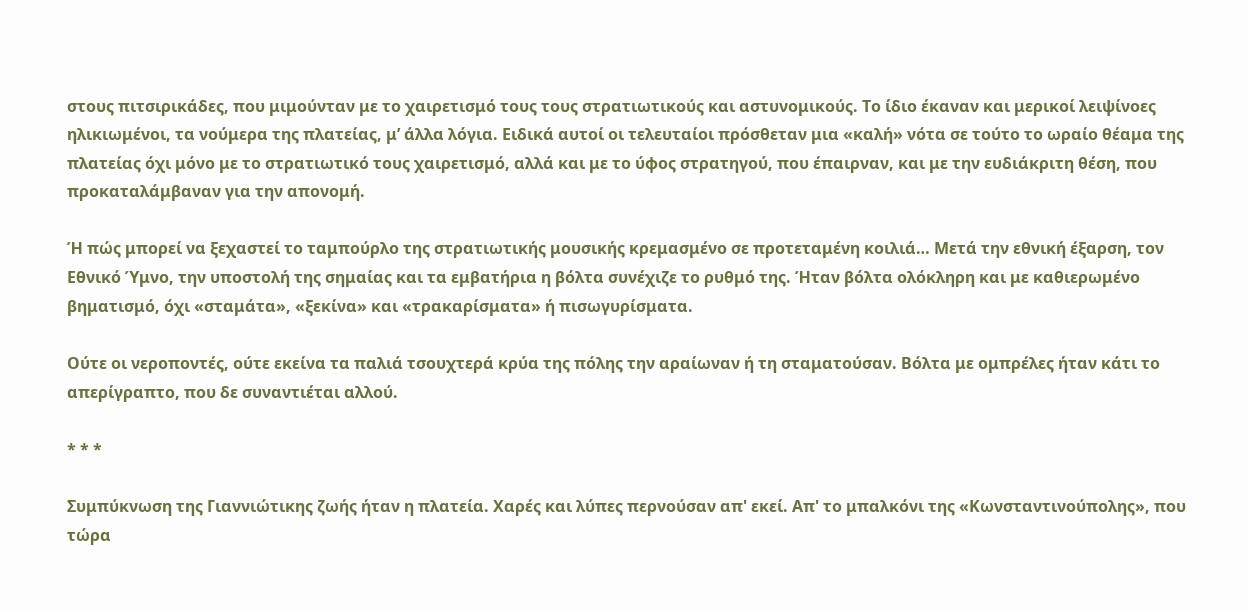στους πιτσιρικάδες, που μιμούνταν με το χαιρετισμό τους τους στρατιωτικούς και αστυνομικούς. Το ίδιο έκαναν και μερικοί λειψίνοες ηλικιωμένοι, τα νούμερα της πλατείας, μ’ άλλα λόγια. Ειδικά αυτοί οι τελευταίοι πρόσθεταν μια «καλή» νότα σε τούτο το ωραίο θέαμα της πλατείας όχι μόνο με το στρατιωτικό τους χαιρετισμό, αλλά και με το ύφος στρατηγού, που έπαιρναν, και με την ευδιάκριτη θέση, που προκαταλάμβαναν για την απονομή.

Ή πώς μπορεί να ξεχαστεί το ταμπούρλο της στρατιωτικής μουσικής κρεμασμένο σε προτεταμένη κοιλιά… Μετά την εθνική έξαρση, τον Εθνικό Ύμνο, την υποστολή της σημαίας και τα εμβατήρια η βόλτα συνέχιζε το ρυθμό της. Ήταν βόλτα ολόκληρη και με καθιερωμένο βηματισμό, όχι «σταμάτα», «ξεκίνα» και «τρακαρίσματα» ή πισωγυρίσματα.

Ούτε οι νεροποντές, ούτε εκείνα τα παλιά τσουχτερά κρύα της πόλης την αραίωναν ή τη σταματούσαν. Βόλτα με ομπρέλες ήταν κάτι το απερίγραπτο, που δε συναντιέται αλλού.

* * *

Συμπύκνωση της Γιαννιώτικης ζωής ήταν η πλατεία. Χαρές και λύπες περνούσαν απ' εκεί. Απ' το μπαλκόνι της «Κωνσταντινούπολης», που τώρα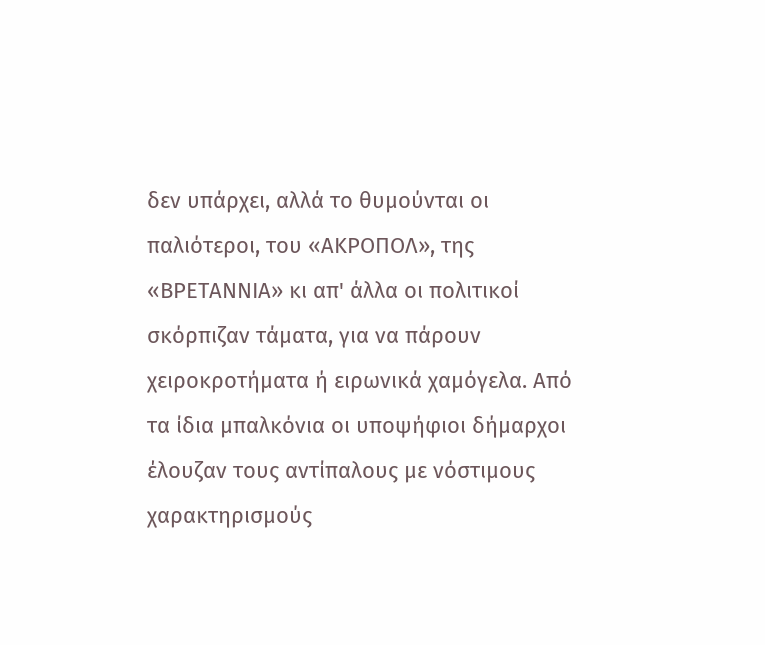δεν υπάρχει, αλλά το θυμούνται οι παλιότεροι, του «ΑΚΡΟΠΟΛ», της «ΒΡΕΤΑΝΝΙΑ» κι απ' άλλα οι πολιτικοί σκόρπιζαν τάματα, για να πάρουν χειροκροτήματα ή ειρωνικά χαμόγελα. Από τα ίδια μπαλκόνια οι υποψήφιοι δήμαρχοι έλουζαν τους αντίπαλους με νόστιμους χαρακτηρισμούς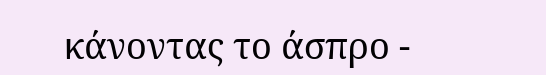κάνοντας το άσπρο -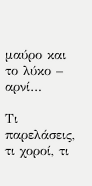μαύρο και το λύκο – αρνί…

Τι παρελάσεις, τι χοροί, τι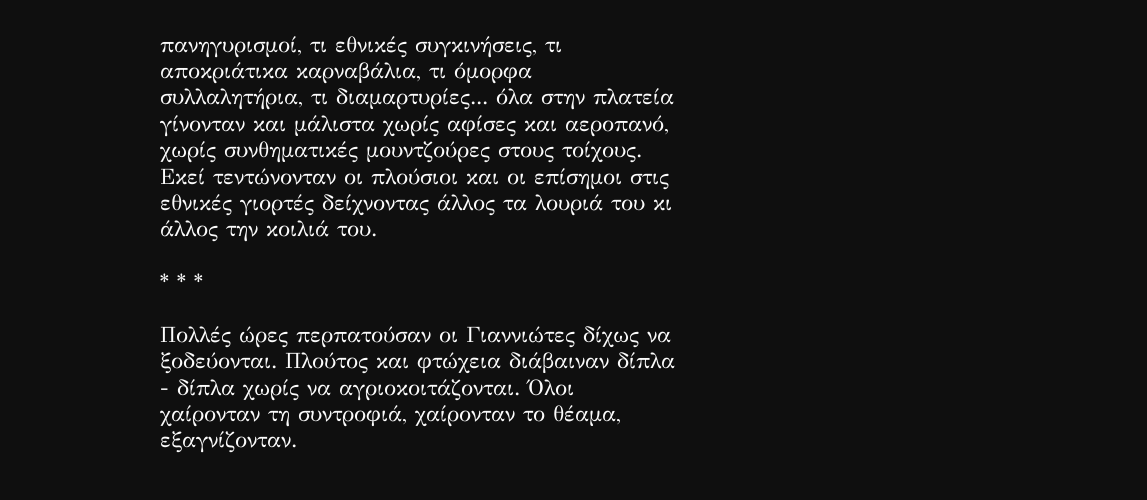πανηγυρισμοί, τι εθνικές συγκινήσεις, τι αποκριάτικα καρναβάλια, τι όμορφα συλλαλητήρια, τι διαμαρτυρίες... όλα στην πλατεία γίνονταν και μάλιστα χωρίς αφίσες και αεροπανό, χωρίς συνθηματικές μουντζούρες στους τοίχους. Εκεί τεντώνονταν οι πλούσιοι και οι επίσημοι στις εθνικές γιορτές δείχνοντας άλλος τα λουριά του κι άλλος την κοιλιά του.

* * *

Πολλές ώρες περπατούσαν οι Γιαννιώτες δίχως να ξοδεύονται. Πλούτος και φτώχεια διάβαιναν δίπλα - δίπλα χωρίς να αγριοκοιτάζονται. Όλοι χαίρονταν τη συντροφιά, χαίρονταν το θέαμα, εξαγνίζονταν.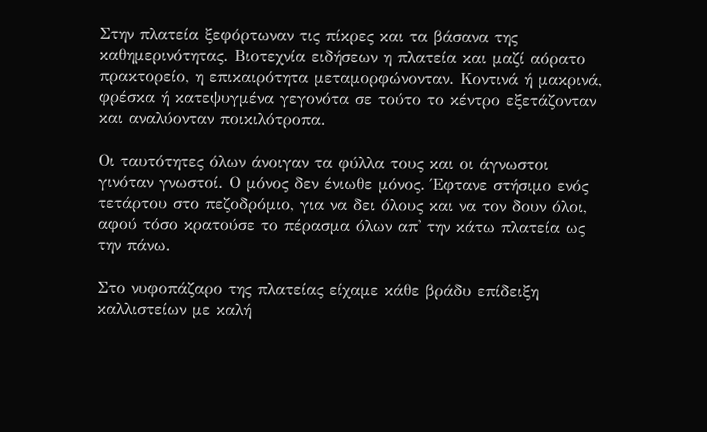Στην πλατεία ξεφόρτωναν τις πίκρες και τα βάσανα της καθημερινότητας. Βιοτεχνία ειδήσεων η πλατεία και μαζί αόρατο πρακτορείο, η επικαιρότητα μεταμορφώνονταν. Κοντινά ή μακρινά, φρέσκα ή κατεψυγμένα γεγονότα σε τούτο το κέντρο εξετάζονταν και αναλύονταν ποικιλότροπα.

Οι ταυτότητες όλων άνοιγαν τα φύλλα τους και οι άγνωστοι γινόταν γνωστοί. Ο μόνος δεν ένιωθε μόνος. Έφτανε στήσιμο ενός τετάρτου στο πεζοδρόμιο, για να δει όλους και να τον δουν όλοι, αφού τόσο κρατούσε το πέρασμα όλων απ' την κάτω πλατεία ως την πάνω.

Στο νυφοπάζαρο της πλατείας είχαμε κάθε βράδυ επίδειξη καλλιστείων με καλή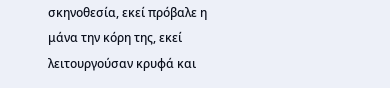σκηνοθεσία, εκεί πρόβαλε η μάνα την κόρη της, εκεί λειτουργούσαν κρυφά και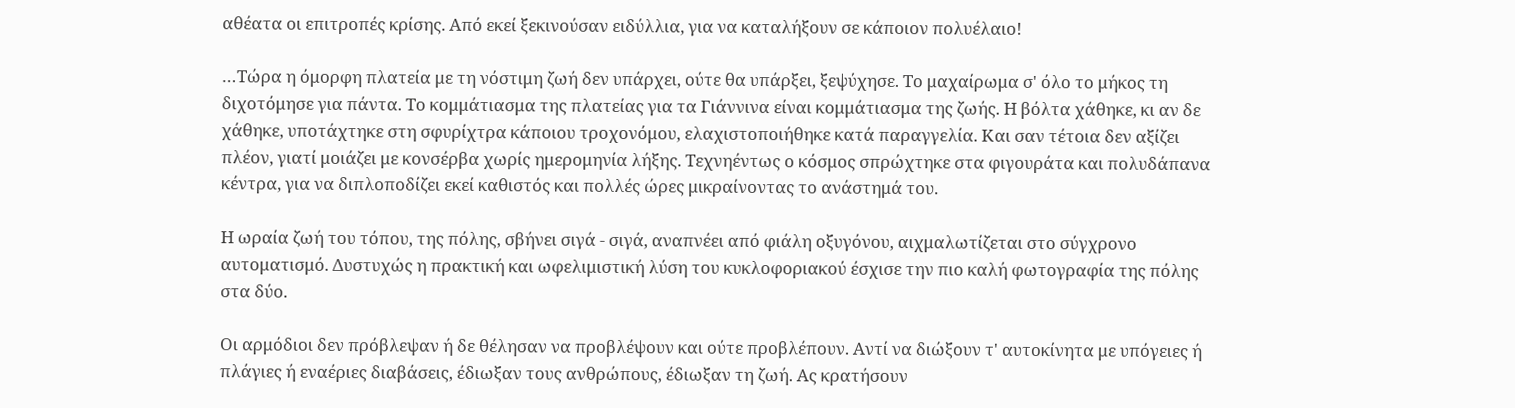αθέατα οι επιτροπές κρίσης. Από εκεί ξεκινούσαν ειδύλλια, για να καταλήξουν σε κάποιον πολυέλαιο!

…Τώρα η όμορφη πλατεία με τη νόστιμη ζωή δεν υπάρχει, ούτε θα υπάρξει, ξεψύχησε. Το μαχαίρωμα σ' όλο το μήκος τη διχοτόμησε για πάντα. Το κομμάτιασμα της πλατείας για τα Γιάννινα είναι κομμάτιασμα της ζωής. Η βόλτα χάθηκε, κι αν δε χάθηκε, υποτάχτηκε στη σφυρίχτρα κάποιου τροχονόμου, ελαχιστοποιήθηκε κατά παραγγελία. Και σαν τέτοια δεν αξίζει πλέον, γιατί μοιάζει με κονσέρβα χωρίς ημερομηνία λήξης. Τεχνηέντως ο κόσμος σπρώχτηκε στα φιγουράτα και πολυδάπανα κέντρα, για να διπλοποδίζει εκεί καθιστός και πολλές ώρες μικραίνοντας το ανάστημά του.

Η ωραία ζωή του τόπου, της πόλης, σβήνει σιγά - σιγά, αναπνέει από φιάλη οξυγόνου, αιχμαλωτίζεται στο σύγχρονο αυτοματισμό. Δυστυχώς η πρακτική και ωφελιμιστική λύση του κυκλοφοριακού έσχισε την πιο καλή φωτογραφία της πόλης στα δύο.

Οι αρμόδιοι δεν πρόβλεψαν ή δε θέλησαν να προβλέψουν και ούτε προβλέπουν. Αντί να διώξουν τ' αυτοκίνητα με υπόγειες ή πλάγιες ή εναέριες διαβάσεις, έδιωξαν τους ανθρώπους, έδιωξαν τη ζωή. Ας κρατήσουν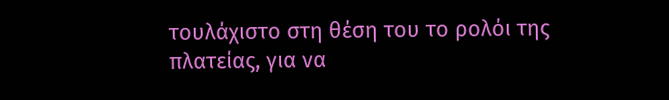τουλάχιστο στη θέση του το ρολόι της πλατείας, για να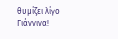θυμίζει λίγο Γιάννινα!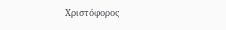Χριστόφορος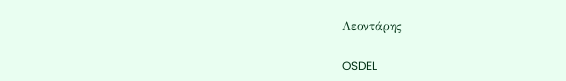Λεοντάρης

OSDEL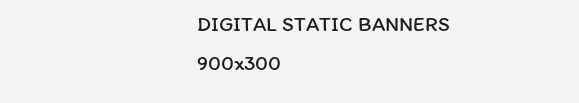DIGITAL STATIC BANNERS 900x300